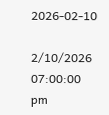2026-02-10

2/10/2026 07:00:00 pm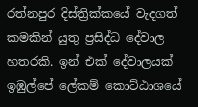රත්නපුර දිස්ත්‍රික්කයේ වැදගත් කමකින් යුතු ප්‍රසිද්ධ දේවාල හතරකි. ඉන් එක් දේවාලයක් ඉඹුල්පේ ලේකම් කොට්ඨාශයේ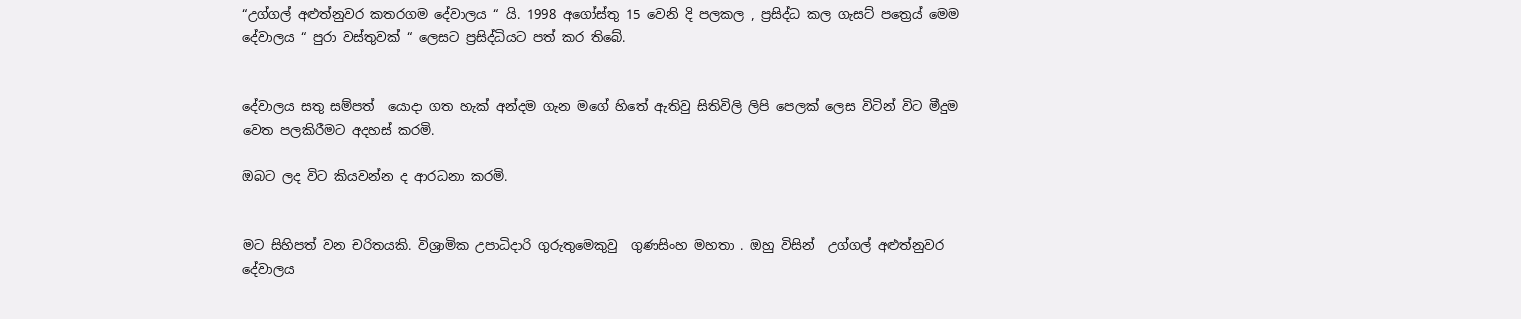“උග්ගල් අළුත්නුවර කතරගම දේවාලය “ යි. 1998 අගෝස්තු 15 වෙනි දි පලකල , ප්‍රසිද්ධ කල ගැසට් පත්‍රෙය් මෙම දේවාලය “ පුරා වස්තුවක් “ ලෙසට ප්‍රසිද්ධියට පත් කර තිබේ.


දේවාලය සතු සම්පත්  යොදා ගත හැක් අන්දම ගැන මගේ හිතේ ඇතිවු සිතිවිලි ලිපි පෙලක් ලෙස විටින් විට මීදුම වෙත පලකිරීමට අදහස් කරමි.

ඔබට ලද විට කියවන්න ද ආරධනා කරමි.


මට සිහිපත් වන චරිතයකි. විශ්‍රාමික උපාධිදාරි ගුරුතුමෙකුවු  ගුණසිංහ මහතා . ඔහු විසින්  උග්ගල් අළුත්නුවර දේවාලය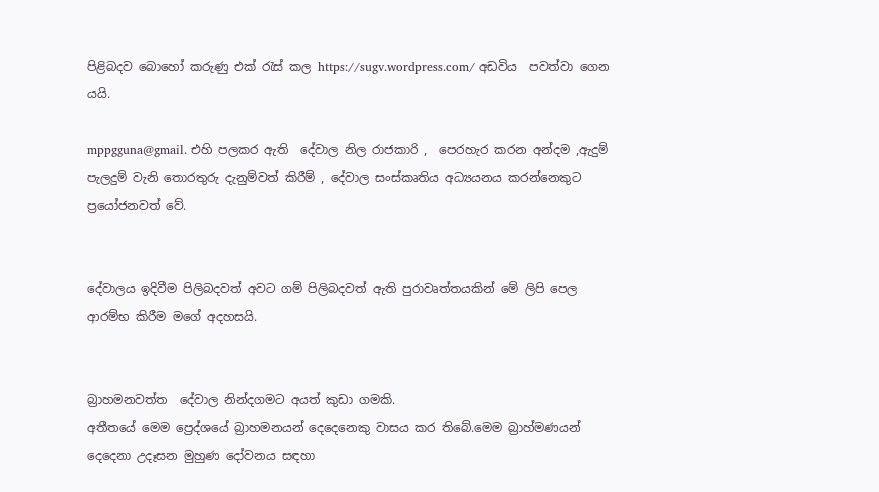පිළිබදව බොහෝ කරුණු එක් රැස් කල https://sugv.wordpress.com/ අඩවිය  පවත්වා ගෙන යයි.

mppgguna@gmail. එහි පලකර ඇති  දේවාල නිල රාජකාරි ,  පෙරහැර කරන අන්දම ,ඇදුම් පැලදුම් වැනි තොරතුරු දැනුම්වත් කිරීම් , දේවාල සංස්කෘතිය අධ්‍යයනය කරන්නෙකුට ප්‍රයෝජනවත් වේ.


දේවාලය ඉදිවීම පිලිබදවත් අවට ගම් පිලිබදවත් ඇති පුරාවෘත්තයකින් මේ ලිපි පෙල ආරම්භ කිරීම මගේ අදහසයි.


බ්‍රාහමනවත්ත  දේවාල නින්දගමට අයත් කුඩා ගමකි.
අතීතයේ මෙම ප්‍රෙද්ශයේ බ්‍රාහමනයන් දෙදෙනෙකු වාසය කර තිබේ.මෙම බ්‍රාහ්මණයන් දෙදෙනා උදෑසන මුහුණ දෝවනය සඳහා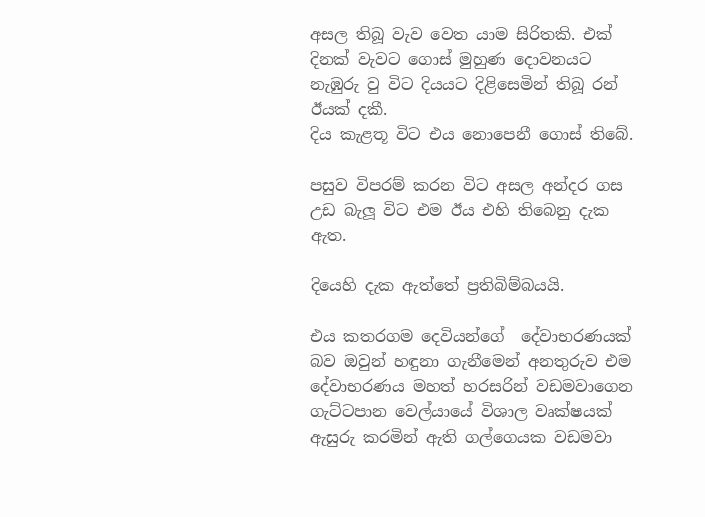අසල තිබූ වැව වෙත යාම සිරිතකි. එක් දිනක් වැවට ගොස් මුහුණ දොවනයට නැඹුරු වු විට දියයට දිළිසෙමින් තිබූ රන් ඊයක් දකී.
දිය කැළතූ විට එය නොපෙනී ගොස් තිබේ.

පසුව විපරම් කරන විට අසල අන්දර ගස උඩ බැලූ විට එම ඊය එහි තිබෙනු දැක ඇත.

දියෙහි දැක ඇත්තේ ප්‍රතිබිම්බයයි.

එය කතරගම දෙවියන්ගේ  දේවාභරණයක් බව ඔවුන් හඳුනා ගැනීමෙන් අනතුරුව එම දේවාභරණය මහත් හරසරින් වඩමවාගෙන ගැට්ටපාන වෙල්යායේ විශාල වෘක්ෂයක් ඇසුරු කරමින් ඇති ගල්ගෙයක වඩමවා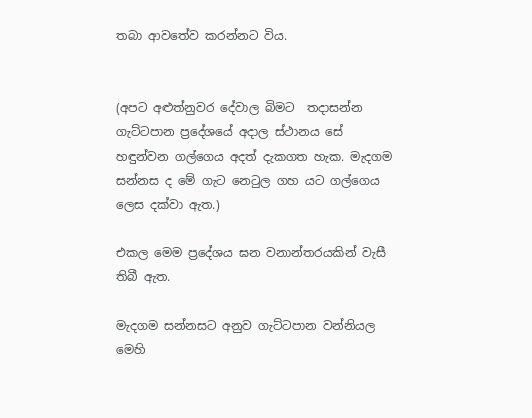තබා ආවතේව කරන්නට විය.


(අපට අළුත්නුවර දේවාල බිමට  තදාසන්න ගැට්ටපාන ප්‍රදේශයේ අදාල ස්ථානය සේ හඳුන්වන ගල්ගෙය අදත් දැකගත හැක. මැදගම සන්නස ද මේ ගැට නෙටුල ගහ යට ගල්ගෙය ලෙස දක්වා ඇත.)

එකල මෙම ප්‍රදේශය ඝන වනාන්තරයකින් වැසී තිබී ඇත.

මැදගම සන්නසට අනුව ගැට්ටපාන වන්නියල මෙහි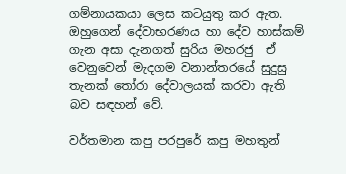ගම්නායකයා ලෙස කටයුතු කර ඇත. ඔහුගෙන් දේවාභරණය හා දේව හාස්කම් ගැන අසා දැනගත් සුරිය මහරජු  ඒ වෙනුවෙන් මැදගම වනාන්තරයේ සුදුසු තැනක් තෝරා දේවාලයක් කරවා ඇති බව සඳහන් වේ.

වර්තමාන කපු පරපුරේ කපු මහතුන්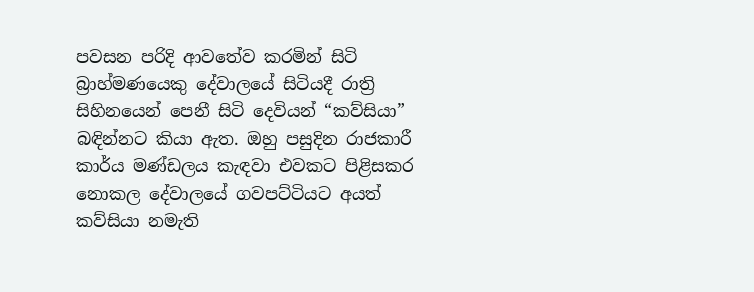පවසන පරිදි ආවතේව කරමින් සිටි බ්‍රාහ්මණයෙකු දේවාලයේ සිටියදී රාත්‍රි සිහිනයෙන් පෙනී සිටි දෙවියන් “කව්සියා” බඳින්නට කියා ඇත. ඔහු පසුදින රාජකාරී කාර්ය මණ්ඩලය කැඳවා එවකට පිළිසකර නොකල දේවාලයේ ගවපට්ටියට අයත් කව්සියා නමැති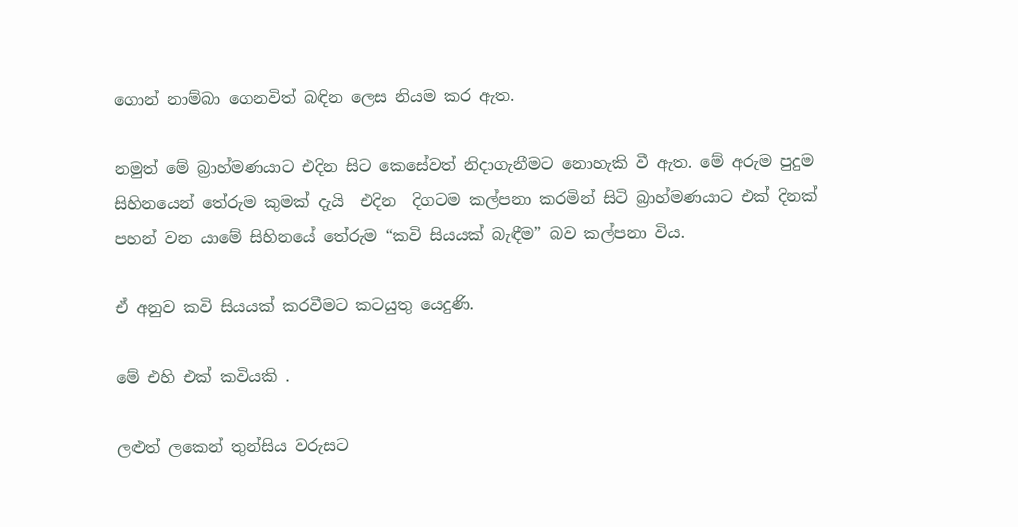ගොන් නාම්බා ගෙනවිත් බඳින ලෙස නියම කර ඇත.

නමුත් මේ බ්‍රාහ්මණයාට එදින සිට කෙසේවත් නිදාගැනීමට නොහැකි වී ඇත. මේ අරුම පුදුම සිහිනයෙන් තේරුම කුමක් දැයි  එදින  දිගටම කල්පනා කරමින් සිටි බ්‍රාහ්මණයාට එක් දිනක් පහන් වන යාමේ සිහිනයේ තේරුම “කවි සියයක් බැඳීම” බව කල්පනා විය.

ඒ අනුව කවි සියයක් කරවීමට කටයුතු යෙදුණි.

මේ එහි එක් කවියකි .

ලළුත් ලකෙන් තුන්සිය වරුසට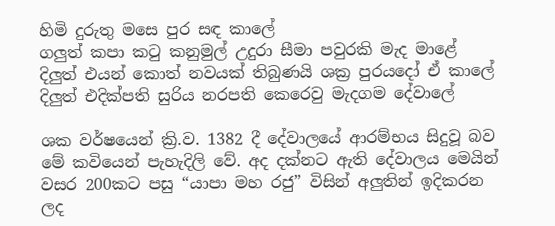හිමි දුරුතු මසෙ පුර සඳ කාලේ
ගලුත් කපා කටු කනුමුල් උදුරා සීමා පවුරකි මැද මාළේ
දිලුත් එයන් කොත් නවයක් තිබුණයි ශක්‍ර පුරයදෝ ඒ කාලේ
දිලුත් එදික්පති සුරිය නරපති කෙරෙවු මැදගම දේවාලේ

ශක වර්ෂයෙන් ක්‍රි.ව. 1382 දී දේවාලයේ ආරම්භය සිදුවූ බව මේ කවියෙන් පැහැදිලි වේ. අද දක්නට ඇති දේවාලය මෙයින් වසර 200කට පසු “යාපා මහ රජු” විසින් අලුතින් ඉදිකරන ලද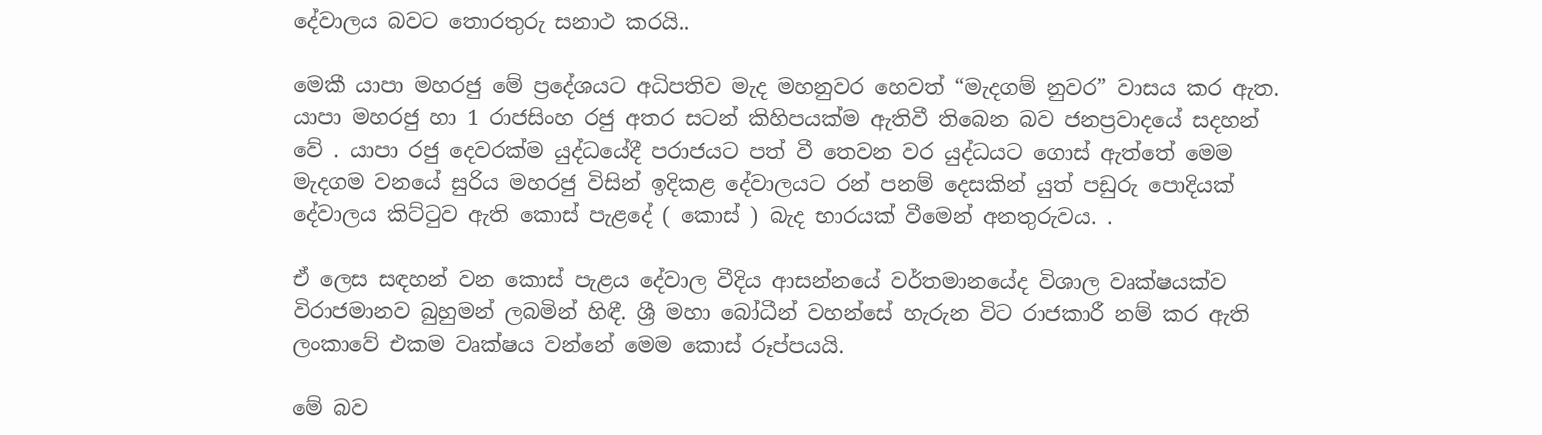දේවාලය බවට තොරතුරු සනාථ කරයි..

මෙකී යාපා මහරජු මේ ප්‍රදේශයට අධිපතිව මැද මහනුවර හෙවත් “මැදගම් නුවර” වාසය කර ඇත. යාපා මහරජු හා 1 රාජසිංහ රජු අතර සටන් කිහිපයක්ම ඇතිවී තිබෙන බව ජනප්‍රවාදයේ සදහන් වේ . යාපා රජු දෙවරක්ම යුද්ධයේදී පරාජයට පත් වී තෙවන වර යුද්ධයට ගොස් ඇත්තේ මෙම මැදගම වනයේ සුරිය මහරජු විසින් ඉදිකළ දේවාලයට රන් පනම් දෙසකින් යුත් පඩුරු පොදියක් දේවාලය කිට්ටුව ඇති කොස් පැළදේ ( කොස් ) බැද භාරයක් වීමෙන් අනතුරුවය. .

ඒ ලෙස සඳහන් වන කොස් පැළය දේවාල වීදිය ආසන්නයේ වර්තමානයේද විශාල වෘක්ෂයක්ව විරාජමානව බුහුමන් ලබමින් හිඳී. ශ්‍රී මහා බෝධීන් වහන්සේ හැරුන විට රාජකාරී නම් කර ඇති ලංකාවේ එකම වෘක්ෂය වන්නේ මෙම කොස් රූප්පයයි.

මේ බව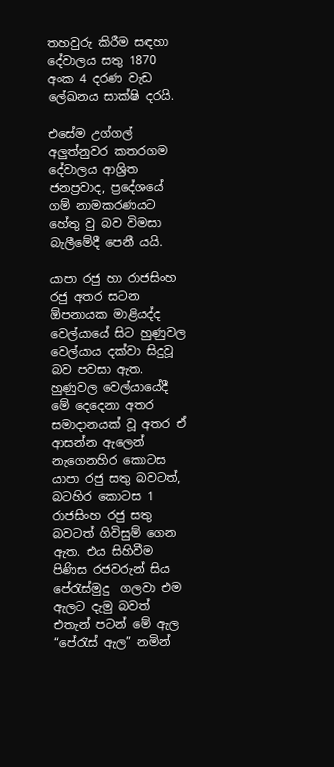තහවුරු කිරීම සඳහා දේවාලය සතු 1870 අංක 4 දරණ වැඩ ලේඛනය සාක්ෂි දරයි.

එසේම උග්ගල් අලුත්නුවර කතරගම දේවාලය ආශ්‍රිත ජනප්‍රවාද, ප්‍රදේශයේ ගම් නාමකරණයට හේතු වු බව විමසා බැලීමේදී පෙනී යයි.

යාපා රජු හා රාජසිංහ රජු අතර සටන ඕපනායක මාළියද්ද වෙල්යායේ සිට හුණුවල  වෙල්යාය දක්වා සිදුවූ බව පවසා ඇත. හුණුවල වෙල්යායේදී මේ දෙදෙනා අතර සමාදානයක් වූ අතර ඒ ආසන්න ඇලෙන් නැගෙනහිර කොටස යාපා රජු සතු බවටත්, බටහිර කොටස 1 රාජසිංහ රජු සතු බවටත් ගිවිසුම් ගෙන ඇත. එය සිහිවීම පිණිස රජවරුන් සිය පේරැස්මුදු  ගලවා එම ඇලට දැමු බවත් එතැන් පටන් මේ ඇල “පේරැස් ඇල” නමින්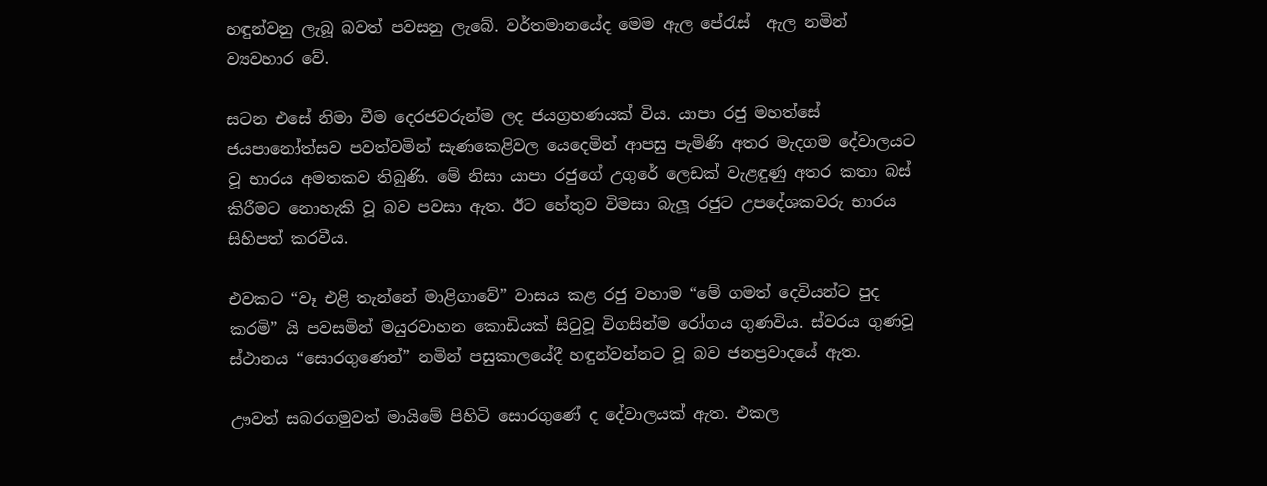හඳුන්වනු ලැබූ බවත් පවසනු ලැබේ. වර්තමානයේද මෙම ඇල පේරැස්  ඇල නමින් ව්‍යවහාර වේ.

සටන එසේ නිමා වීම දෙරජවරුන්ම ලද ජයග්‍රහණයක් විය. යාපා රජු මහත්සේ ජයපානෝත්සව පවත්වමින් සැණකෙළිවල යෙදෙමින් ආපසු පැමිණි අතර මැදගම දේවාලයට වූ භාරය අමතකව තිබුණි. මේ නිසා යාපා රජුගේ උගුරේ ලෙඩක් වැළඳුණු අතර කතා බස් කිරීමට නොහැකි වූ බව පවසා ඇත. ඊට හේතුව විමසා බැලූ රජුට උපදේශකවරු භාරය සිහිපත් කරවීය.

එවකට “වෑ එළි තැන්නේ මාළිගාවේ” වාසය කළ රජු වහාම “මේ ගමත් දෙවියන්ට පුද කරමි” යි පවසමින් මයුරවාහන කොඩියක් සිටුවූ විගසින්ම රෝගය ගුණවිය. ස්වරය ගුණවූ ස්ථානය “සොරගුණෙන්” නමින් පසුකාලයේදී හඳුන්වන්නට වූ බව ජනප්‍රවාදයේ ඇත.

ඌවත් සබරගමුවත් මායිමේ පිහිටි සොරගුණේ ද දේවාලයක් ඇත. එකල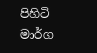පිහිටි මාර්ග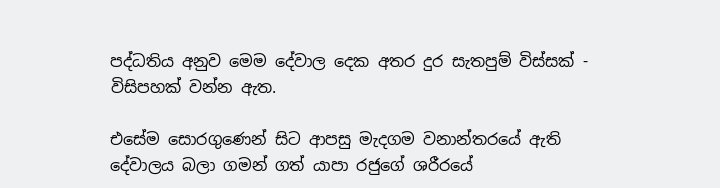පද්ධතිය අනුව මෙම දේවාල දෙක අතර දුර සැතපුම් විස්සක් - විසිපහක් වන්න ඇත.

එසේම සොරගුණෙන් සිට ආපසු මැදගම වනාන්තරයේ ඇති දේවාලය බලා ගමන් ගත් යාපා රජුගේ ශරීරයේ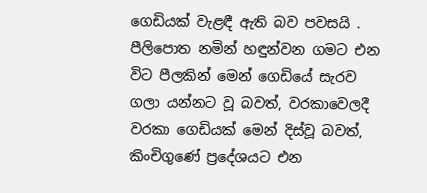ගෙඩියක් වැළඳී ඇති බව පවසයි . පීලිපොත නමින් හඳුන්වන ගමට එන විට පීලකින් මෙන් ගෙඩියේ සැරව ගලා යන්නට වූ බවත්, වරකාවෙලදී වරකා ගෙඩියක් මෙන් දිස්වූ බවත්, කිංචිගුණේ ප්‍රදේශයට එන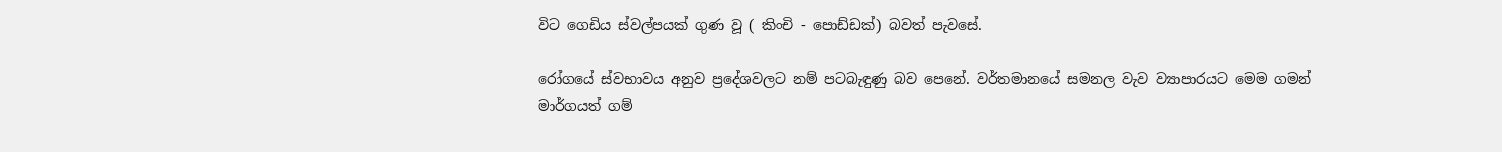විට ගෙඩිය ස්වල්පයක් ගුණ වූ ( කිංචි - පොඩ්ඩක්) බවත් පැවසේ.

රෝගයේ ස්වභාවය අනුව ප්‍රදේශවලට නම් පටබැඳුණු බව පෙනේ. වර්තමානයේ සමනල වැව ව්‍යාපාරයට මෙම ගමන් මාර්ගයත් ගම්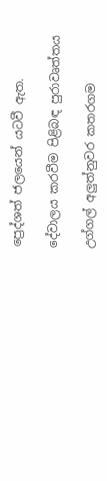ප්‍රෙද්ශත් ජලයෙන් යටවී ඇත.

දේවාලය කරවීම පිළිබඳ පුරාවෘත්තය

උග්ගල් අලුත්නුවර කතරගම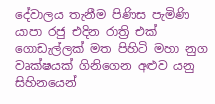දේවාලය තැනීම පිණිස පැමිණි යාපා රජු එදින රාත්‍රි එක් ගොඩැල්ලක් මත පිහිටි මහා නුග වෘක්ෂයක් ගිනිගෙන අළුව යනු සිහිනයෙන්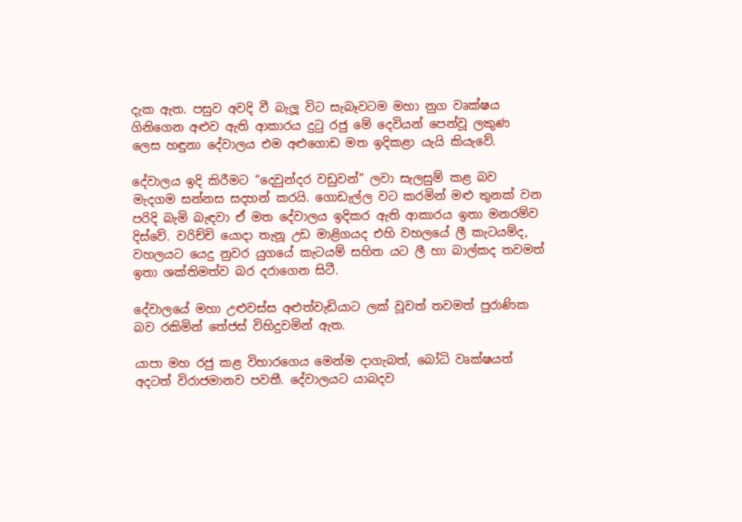දැක ඇත. පසුව අවදි වී බැලූ විට සැබෑවටම මහා නුග වෘක්ෂය ගිනිගෙන අළුව ඇති ආකාරය දුටු රජු මේ දෙවියන් පෙන්වූ ලකුණ ලෙස හඳුනා දේවාලය එම අළුගොඩ මත ඉදිකළා යැයි කියැවේ.

දේවාලය ඉදි කිරීමට “දෙවුන්දර වඩුවන්” ලවා සැලසුම් කළ බව මැදගම සන්නස සදහන් කරයි. ගොඩැල්ල වට කරමින් මළු තුනක් වන පරිදි බැමි බැඳවා ඒ මත දේවාලය ඉදිකර ඇති ආකාරය ඉතා මනරම්ව දිස්වේ. වරිච්චි යොදා තැනූ උඩ මාළිගයද එහි වහලයේ ලී කැටයම්ද, වහලයට යෙදු නුවර යුගයේ කැටයම් සහිත යට ලී හා බාල්කද තවමත් ඉතා ශක්තිමත්ව බර දරාගෙන සිටී.

දේවාලයේ මහා උළුවස්ස අළුත්වැඩියාට ලක් වූවත් තවමත් පුරාණික බව රකිමින් තේජස් විහිදුවමින් ඇත.

යාපා මහ රජු කළ විහාරගෙය මෙන්ම දාගැබත්, බෝධි වෘක්ෂයත් අදටත් විරාජමානව පවතී. දේවාලයට යාබදව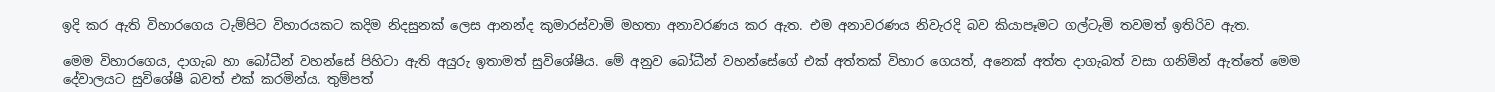ඉදි කර ඇති විහාරගෙය ටැම්පිට විහාරයකට කදිම නිදසුනක් ලෙස ආනන්ද කුමාරස්වාමි මහතා අනාවරණය කර ඇත. එම අනාවරණය නිවැරදි බව කියාපෑමට ගල්ටැමි තවමත් ඉතිරිව ඇත.

මෙම විහාරගෙය, දාගැබ හා බෝධීන් වහන්සේ පිහිටා ඇති අයුරු ඉතාමත් සුවිශේෂීය. මේ අනුව බෝධීන් වහන්සේගේ එක් අත්තක් විහාර ගෙයත්, අනෙක් අත්ත දාගැබත් වසා ගනිමින් ඇත්තේ මෙම දේවාලයට සුවිශේෂී බවත් එක් කරමින්ය. තුම්පත්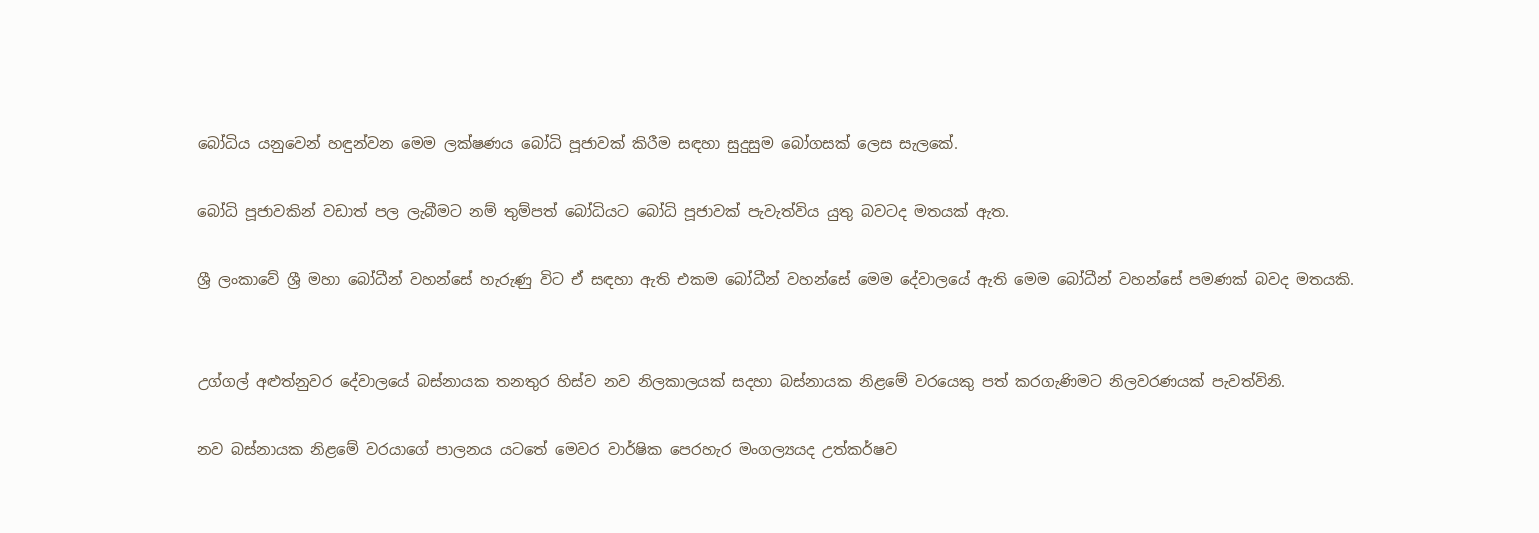බෝධිය යනුවෙන් හඳුන්වන මෙම ලක්ෂණය බෝධි පූජාවක් කිරීම සඳහා සුදුසුම බෝගසක් ලෙස සැලකේ.

බෝධි පූජාවකින් වඩාත් පල ලැබීමට නම් තුම්පත් බෝධියට බෝධි පූජාවක් පැවැත්විය යුතු බවටද මතයක් ඇත.

ශ්‍රී ලංකාවේ ශ්‍රී මහා බෝධීන් වහන්සේ හැරුණු විට ඒ සඳහා ඇති එකම බෝධීන් වහන්සේ මෙම දේවාලයේ ඇති මෙම බෝධීන් වහන්සේ පමණක් බවද මතයකි.


උග්ගල් අළුත්නුවර දේවාලයේ බස්නායක තනතුර හිස්ව නව නිලකාලයක් සදහා බස්නායක නිළමේ වරයෙකු පත් කරගැණිමට නිලවරණයක් පැවත්විනි.

නව බස්නායක නිළමේ වරයාගේ පාලනය යටතේ මෙවර වාර්ෂික පෙරහැර මංගල්‍යයද උත්කර්ෂව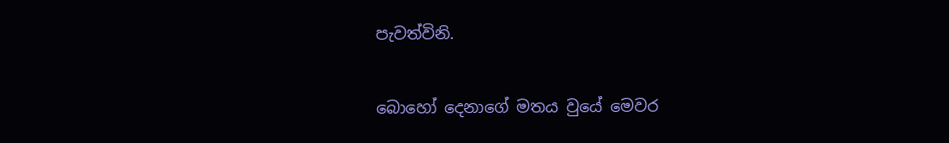පැවත්විනි.

බොහෝ දෙනාගේ මතය වුයේ මෙවර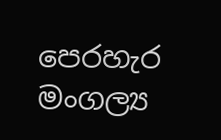පෙරහැර මංගල්‍ය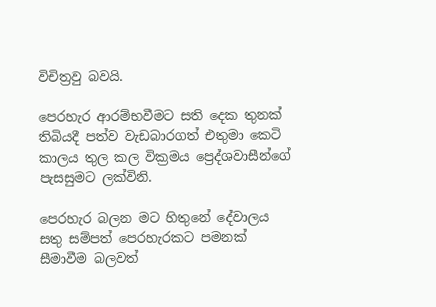විචිත්‍රවු බවයි.

පෙරහැර ආරම්භවීමට සති දෙක තුනක් තිබියදී පත්ව වැඩබාරගත් එතුමා කෙටි කාලය තුල කල වික්‍රමය ප්‍රෙද්ශවාසීන්ගේ පැසසුමට ලක්විනි.

පෙරහැර බලන මට හිතුනේ දේවාලය සතු සම්පත් පෙරහැරකට පමනක් සීමාවීම බලවත්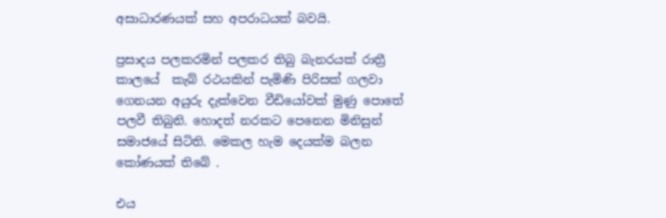අසාධාරණයක් සහ අපරාධයක් බවයි.

ප්‍රසාදය පලකරමින් පලකර තිබු බැනරයක් රාත්‍රී කාලයේ  කැබ් රථයකින් පැමිණි පිරිසක් ගලවා ගෙනයන අයුරු දැක්වෙන වීඩියෝවක් මුණු පොතේ පලවී තිබුනි. හොදත් නරකට පෙනෙන මිනිසුන් සමාජයේ සිටිති. මෙකල හැම දෙයක්ම බලන කෝණයක් ති‍බේ .

එය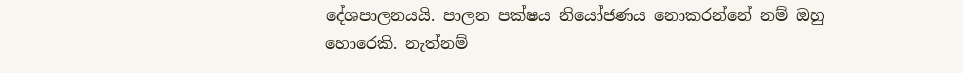දේශපාලනයයි. පාලන පක්ෂය නියෝජණය නොකරන්නේ නම් ඔහු හොරෙකි. නැත්නම්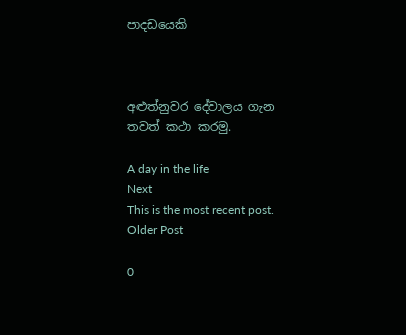පාදඩයෙකි



අළුත්නුවර දේවාලය ගැන
තවත් කථා කරමු.

A day in the life
Next
This is the most recent post.
Older Post

0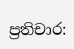ප්‍රතිචාර: